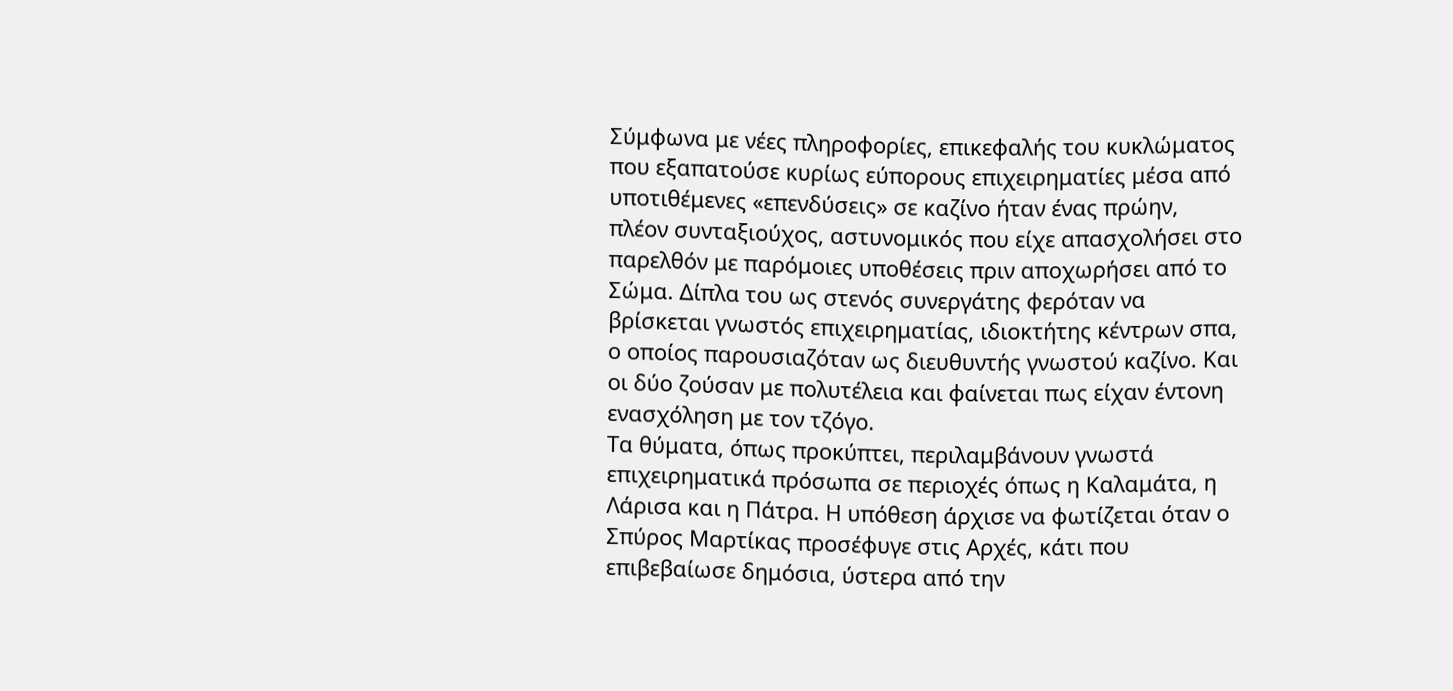Σύμφωνα με νέες πληροφορίες, επικεφαλής του κυκλώματος που εξαπατούσε κυρίως εύπορους επιχειρηματίες μέσα από υποτιθέμενες «επενδύσεις» σε καζίνο ήταν ένας πρώην, πλέον συνταξιούχος, αστυνομικός που είχε απασχολήσει στο παρελθόν με παρόμοιες υποθέσεις πριν αποχωρήσει από το Σώμα. Δίπλα του ως στενός συνεργάτης φερόταν να βρίσκεται γνωστός επιχειρηματίας, ιδιοκτήτης κέντρων σπα, ο οποίος παρουσιαζόταν ως διευθυντής γνωστού καζίνο. Και οι δύο ζούσαν με πολυτέλεια και φαίνεται πως είχαν έντονη ενασχόληση με τον τζόγο.
Τα θύματα, όπως προκύπτει, περιλαμβάνουν γνωστά επιχειρηματικά πρόσωπα σε περιοχές όπως η Καλαμάτα, η Λάρισα και η Πάτρα. Η υπόθεση άρχισε να φωτίζεται όταν ο Σπύρος Μαρτίκας προσέφυγε στις Αρχές, κάτι που επιβεβαίωσε δημόσια, ύστερα από την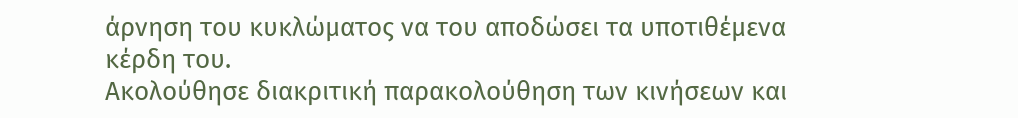άρνηση του κυκλώματος να του αποδώσει τα υποτιθέμενα κέρδη του.
Ακολούθησε διακριτική παρακολούθηση των κινήσεων και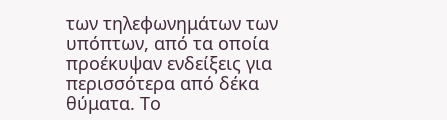των τηλεφωνημάτων των υπόπτων, από τα οποία προέκυψαν ενδείξεις για περισσότερα από δέκα θύματα. Το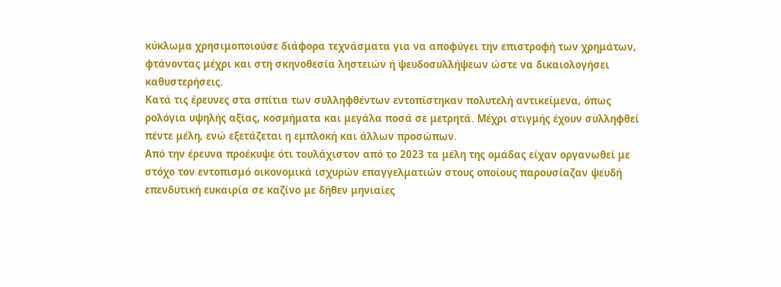κύκλωμα χρησιμοποιούσε διάφορα τεχνάσματα για να αποφύγει την επιστροφή των χρημάτων, φτάνοντας μέχρι και στη σκηνοθεσία ληστειών ή ψευδοσυλλήψεων ώστε να δικαιολογήσει καθυστερήσεις.
Κατά τις έρευνες στα σπίτια των συλληφθέντων εντοπίστηκαν πολυτελή αντικείμενα, όπως ρολόγια υψηλής αξίας, κοσμήματα και μεγάλα ποσά σε μετρητά. Μέχρι στιγμής έχουν συλληφθεί πέντε μέλη, ενώ εξετάζεται η εμπλοκή και άλλων προσώπων.
Από την έρευνα προέκυψε ότι τουλάχιστον από το 2023 τα μέλη της ομάδας είχαν οργανωθεί με στόχο τον εντοπισμό οικονομικά ισχυρών επαγγελματιών στους οποίους παρουσίαζαν ψευδή επενδυτική ευκαιρία σε καζίνο με δήθεν μηνιαίες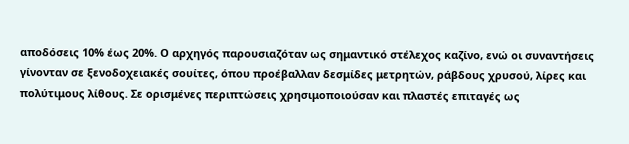αποδόσεις 10% έως 20%. Ο αρχηγός παρουσιαζόταν ως σημαντικό στέλεχος καζίνο, ενώ οι συναντήσεις γίνονταν σε ξενοδοχειακές σουίτες, όπου προέβαλλαν δεσμίδες μετρητών, ράβδους χρυσού, λίρες και πολύτιμους λίθους. Σε ορισμένες περιπτώσεις χρησιμοποιούσαν και πλαστές επιταγές ως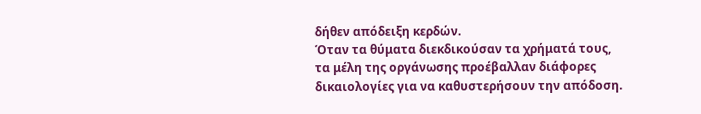δήθεν απόδειξη κερδών.
Όταν τα θύματα διεκδικούσαν τα χρήματά τους, τα μέλη της οργάνωσης προέβαλλαν διάφορες δικαιολογίες για να καθυστερήσουν την απόδοση.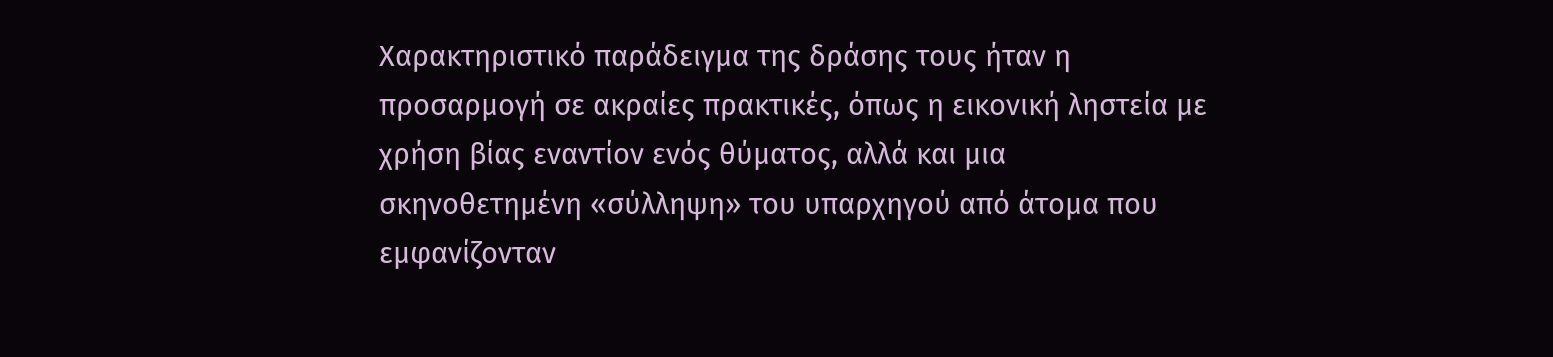Χαρακτηριστικό παράδειγμα της δράσης τους ήταν η προσαρμογή σε ακραίες πρακτικές, όπως η εικονική ληστεία με χρήση βίας εναντίον ενός θύματος, αλλά και μια σκηνοθετημένη «σύλληψη» του υπαρχηγού από άτομα που εμφανίζονταν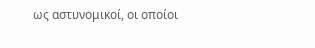ως αστυνομικοί, οι οποίοι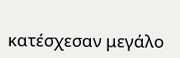κατέσχεσαν μεγάλο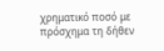χρηματικό ποσό με πρόσχημα τη δήθεν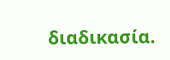διαδικασία.